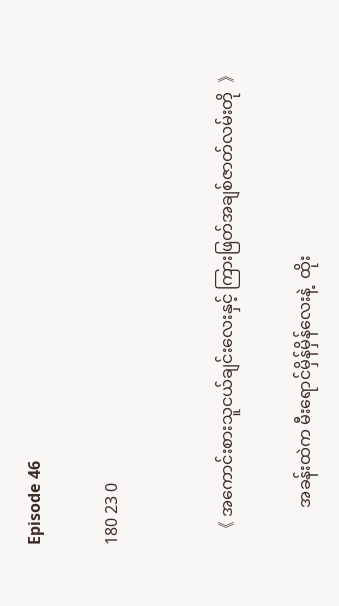Episode 46

180 23 0


  《 အကောင်းစားသူငယ်ချင်းလေးနှင့် ကြားဖြတ်အချစ်ဇာတ်လမ်းတို  》

         အခန်းထဲက မီးရောင်မှိန်မှိန်လေးနဲ့  ထိုး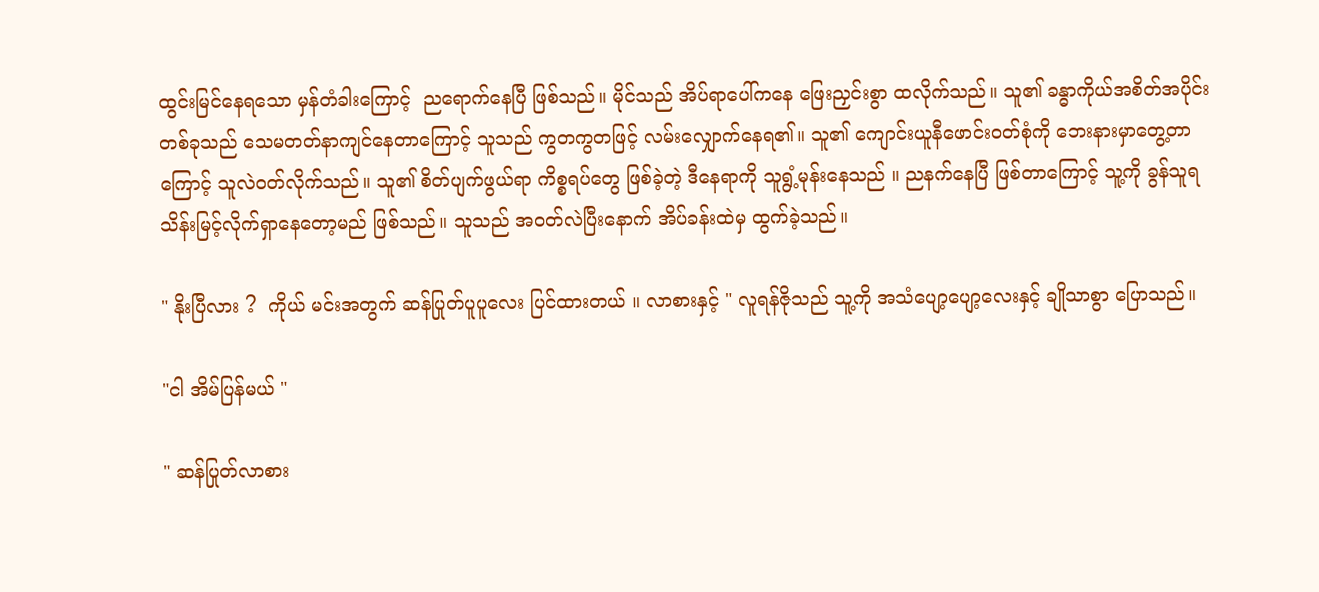ထွင်းမြင်နေရသော မှန်တံခါးကြောင့်  ညရောက်နေပြီ ဖြစ်သည်။ မိုင်သည် အိပ်ရာပေါ်ကနေ ဖြေးညှင်းစွာ ထလိုက်သည်။ သူ၏ ခန္ဓာကိုယ်အစိတ်အပိုင်းတစ်ခုသည် သေမတတ်နာကျင်နေတာကြောင့် သူသည် ကွတကွတဖြင့် လမ်းလျှောက်နေရ၏။ သူ၏ ကျောင်းယူနီဖောင်းဝတ်စုံကို ဘေးနားမှာတွေ့တာကြောင့် သူလဲဝတ်လိုက်သည်။ သူ၏ စိတ်ပျက်ဖွယ်ရာ ကိစ္စရပ်တွေ ဖြစ်ခဲ့တဲ့ ဒီနေရာကို သူရွံ့မုန်းနေသည် ။ ညနက်နေပြီ ဖြစ်တာကြောင့် သူ့ကို ခွန်သူရသိန်းမြင့်လိုက်ရှာနေတော့မည် ဖြစ်သည်။ သူသည် အဝတ်လဲပြီးနောက် အိပ်ခန်းထဲမှ ထွက်ခဲ့သည်။

" နိုးပြီလား ?  ကိုယ် မင်းအတွက် ဆန်ပြုတ်ပူပူလေး ပြင်ထားတယ် ။ လာစားနှင့် " လူရန်ဇိုသည် သူ့ကို အသံပျော့ပျော့လေးနှင့် ချိုသာစွာ ပြောသည်။

"ငါ အိမ်ပြန်မယ် "

" ဆန်ပြုတ်လာစား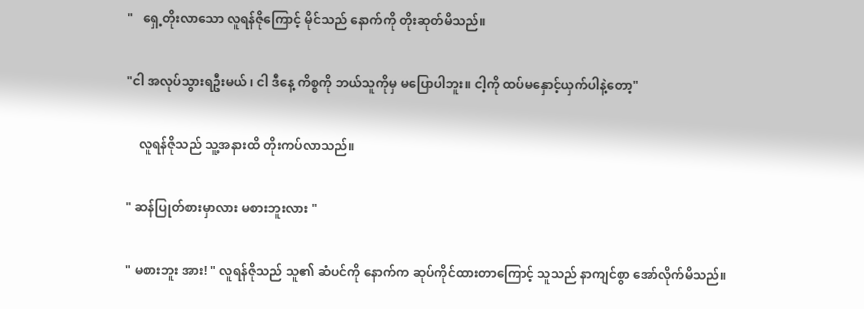"   ရှေ့တိုးလာသော လူရန်ဇိုကြောင့် မိုင်သည် နောက်ကို တိုးဆုတ်မိသည်။

"ငါ အလုပ်သွားရဦးမယ် ၊ ငါ ဒီနေ့ ကိစ္စကို ဘယ်သူကိုမှ မပြောပါဘူး။ ငါ့ကို ထပ်မနှောင့်ယှက်ပါနဲ့တော့"

    လူရန်ဇိုသည် သူ့အနားထိ တိုးကပ်လာသည်။

" ဆန်ပြုတ်စားမှာလား မစားဘူးလား "

" မစားဘူး အား! " လူရန်ဇိုသည် သူ၏ ဆံပင်ကို နောက်က ဆုပ်ကိုင်ထားတာကြောင့် သူသည် နာကျင်စွာ အော်လိုက်မိသည်။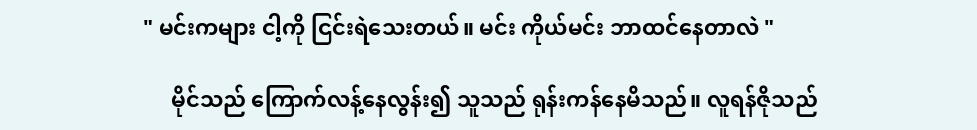" မင်းကများ ငါ့ကို ငြင်းရဲသေးတယ်။ မင်း ကိုယ်မင်း ဘာထင်နေတာလဲ "

     မိုင်သည် ကြောက်လန့်နေလွန်း၍ သူသည် ရုန်းကန်နေမိသည်။ လူရန်ဇိုသည်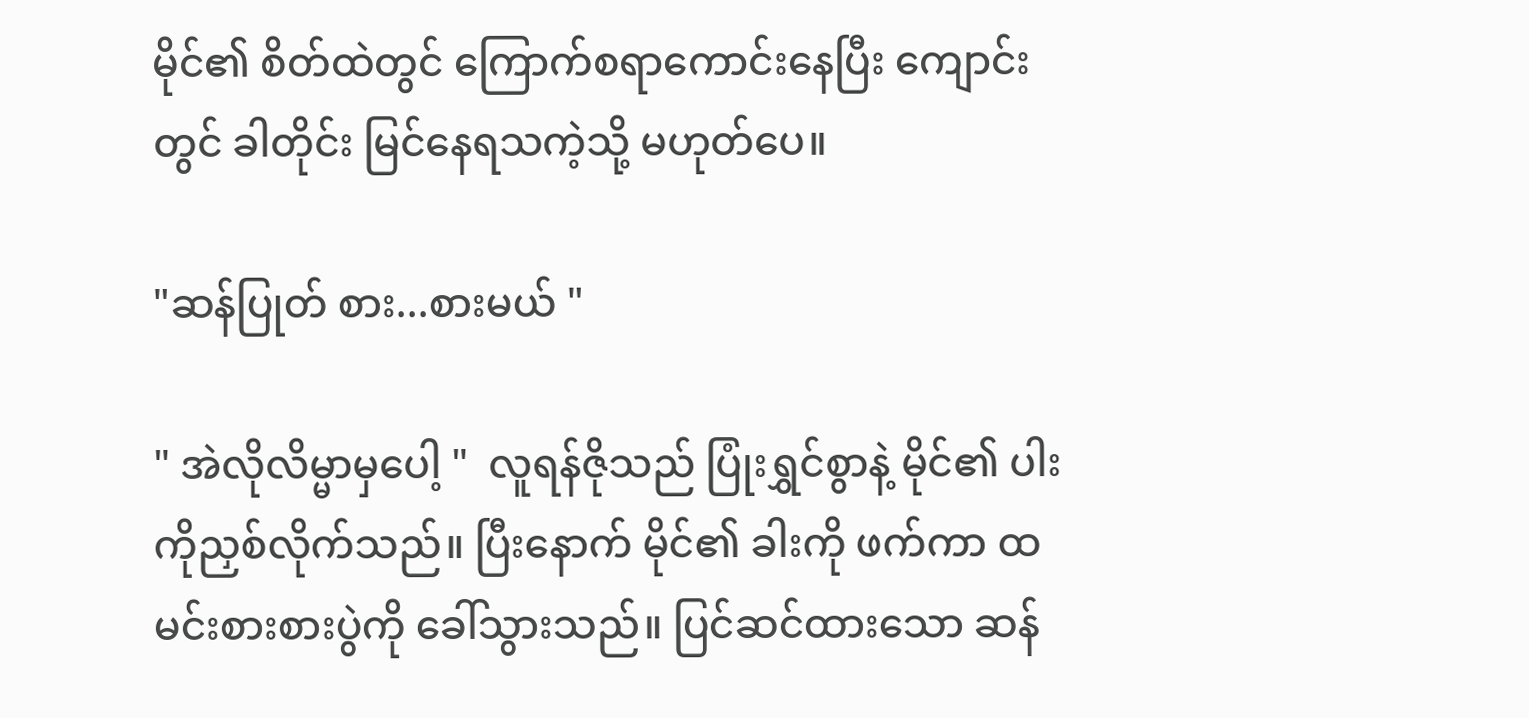မိုင်၏ စိတ်ထဲတွင် ကြောက်စရာကောင်းနေပြီး ကျောင်းတွင် ခါတိုင်း မြင်နေရသကဲ့သို့ မဟုတ်ပေ။

"ဆန်ပြုတ် စား...စားမယ် "

" အဲလိုလိမ္မာမှပေါ့ "  လူရန်ဇိုသည် ပြုံးရွှင်စွာနဲ့ မိုင်၏ ပါးကိုညှစ်လိုက်သည်။ ပြီးနောက် မိုင်၏ ခါးကို ဖက်ကာ ထမင်းစားစားပွဲကို ခေါ်သွားသည်။ ပြင်ဆင်ထားသော ဆန်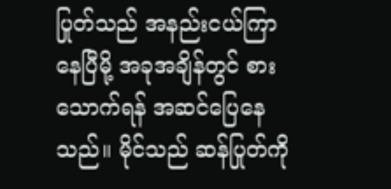ပြုတ်သည် အနည်းငယ်ကြာနေပြီမို့ အခုအချိန်တွင် စားသောက်ရန် အဆင်ပြေနေသည်။ မိုင်သည် ဆန်ပြုတ်ကို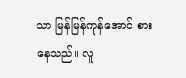သာ မြန်မြန်ကုန်အောင် စားနေသည်။ လူ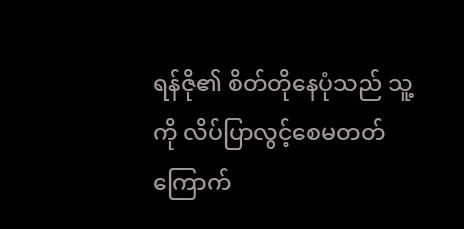ရန်ဇို၏ စိတ်တိုနေပုံသည် သူ့ကို လိပ်ပြာလွင့်စေမတတ် ကြောက်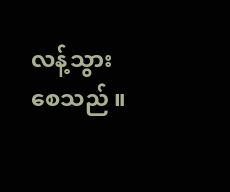လန့်သွားစေသည် ။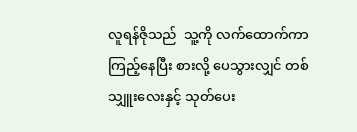လူရန်ဇိုသည်  သူ့ကို လက်ထောက်ကာ ကြည့်နေပြီး စားလို့ ပေသွားလျှင် တစ်သျှူးလေးနှင့် သုတ်ပေး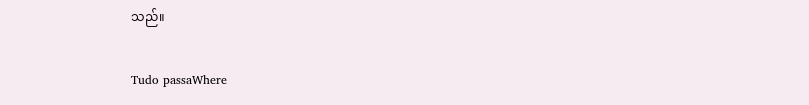သည်။

Tudo passaWhere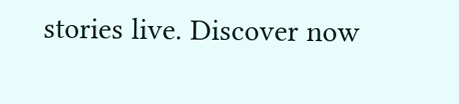stories live. Discover now